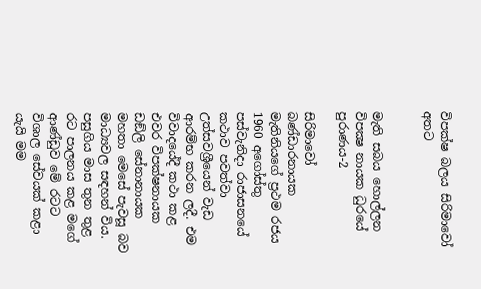විපක්ෂ බලය සිරිමාවෝ අතට


මැති සබය හොල්ලන විපක්‍ෂ නායක ධුරයේ පුරාණය-2

සිරිමාවෝ බණ්ඩාරනායක මැතිනියගේ ප්‍රථම රජය 1960 අගෝස්තු පස්වැනිදා රාජාසනයේ කථාව පවත්වා උත්සවශ්‍රීයෙන් වැඩ ආරම්භ කරන ලදී. එම විවාදයේදී කථා කළ එවර විපක්ෂනායක ඩඞ්ලි සේනානායක මහතා මෙසේ පැවසූ බව මාධ්‍යවල සඳහන් විය. පසුගිය මාස තුන තුළ රට පාලනය කළ මගේ ආණ්ඩුව මේ රටට විශාල සේවයක් කළා යැයි මම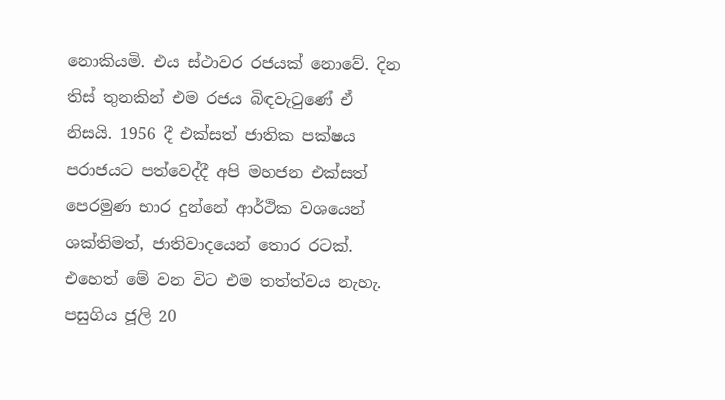නොකියමි. එය ස්ථාවර රජයක් නොවේ. දින තිස් තුනකින් එම රජය බිඳවැටුණේ ඒ නිසයි. 1956 දී එක්සත් ජාතික පක්ෂය පරාජයට පත්වෙද්දී අපි මහජන එක්සත් පෙරමුණ භාර දුන්නේ ආර්ථික වශයෙන් ශක්තිමත්, ජාතිවාදයෙන් තොර රටක්. එහෙත් මේ වන විට එම තත්ත්වය නැහැ. පසුගිය ජූලි 20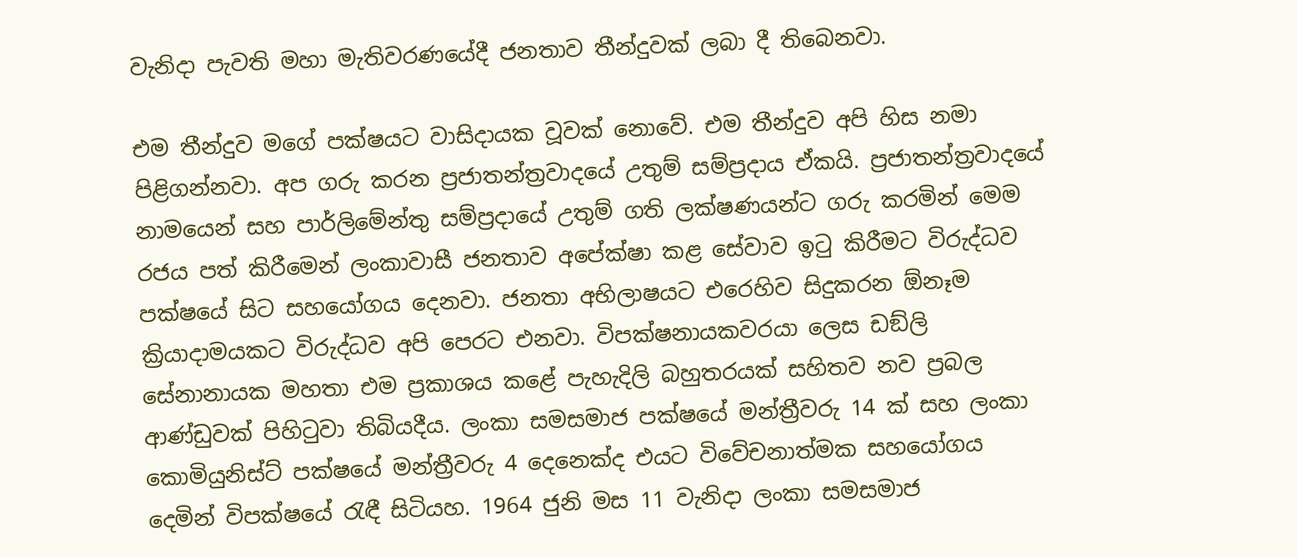වැනිදා පැවති මහා මැතිවරණයේදී ජනතාව තීන්දුවක් ලබා දී තිබෙනවා.

එම තීන්දුව මගේ පක්ෂයට වාසිදායක වූවක් නොවේ. එම තීන්දුව අපි හිස නමා පිළිගන්නවා. අප ගරු කරන ප්‍රජාතන්ත්‍රවාදයේ උතුම් සම්ප්‍රදාය ඒකයි. ප්‍රජාතන්ත්‍රවාදයේ නාමයෙන් සහ පාර්ලිමේන්තු සම්ප්‍රදායේ උතුම් ගති ලක්ෂණයන්ට ගරු කරමින් මෙම රජය පත් කිරීමෙන් ලංකාවාසී ජනතාව අපේක්ෂා කළ සේවාව ඉටු කිරීමට විරුද්ධව පක්ෂයේ සිට සහයෝගය දෙනවා. ජනතා අභිලාෂයට එරෙහිව සිදුකරන ඕනෑම ක්‍රියාදාමයකට විරුද්ධව අපි පෙරට එනවා. විපක්ෂනායකවරයා ලෙස ඩඞ්ලි සේනානායක මහතා එම ප්‍රකාශය කළේ පැහැදිලි බහුතරයක් සහිතව නව ප්‍රබල ආණ්ඩුවක් පිහිටුවා තිබියදීය. ලංකා සමසමාජ පක්ෂයේ මන්ත්‍රීවරු 14 ක් සහ ලංකා කොමියුනිස්ට් පක්ෂයේ මන්ත්‍රීවරු 4 දෙනෙක්ද එයට විවේචනාත්මක සහයෝගය දෙමින් විපක්ෂයේ රැඳී සිටියහ. 1964 ජුනි මස 11 වැනිදා ලංකා සමසමාජ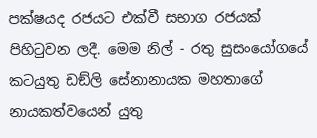පක්ෂයද රජයට එක්වී සභාග රජයක් පිහිටුවන ලදී. මෙම නිල් - රතු සුසංයෝගයේ කටයුතු ඩඞ්ලි සේනානායක මහතාගේ නායකත්වයෙන් යුතු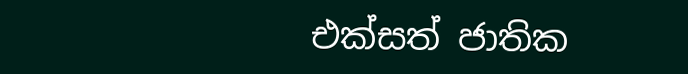එක්සත් ජාතික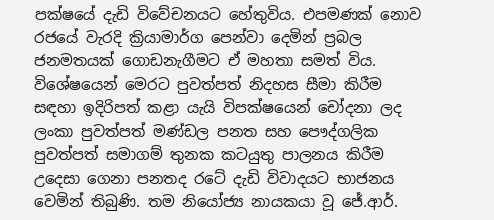පක්ෂයේ දැඩි විවේචනයට හේතුවිය. එපමණක් නොව රජයේ වැරදි ක්‍රියාමාර්ග පෙන්වා දෙමින් ප්‍රබල ජනමතයක් ගොඩනැගීමට ඒ මහතා සමත් විය. විශේෂයෙන් මෙරට පුවත්පත් නිදහස සීමා කිරීම සඳහා ඉදිරිපත් කළා යැයි විපක්ෂයෙන් චෝදනා ලද ලංකා පුවත්පත් මණ්ඩල පනත සහ පෞද්ගලික පුවත්පත් සමාගම් තුනක කටයුතු පාලනය කිරීම උදෙසා ගෙනා පනතද රටේ දැඩි විවාදයට භාජනය වෙමින් තිබුණි. තම නියෝජ්‍ය නායකයා වූ ජේ.ආර්.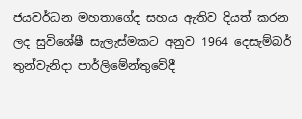ජයවර්ධන මහතාගේද සහය ඇතිව දියත් කරන ලද සුවිශේෂී සැලැස්මකට අනුව 1964 දෙසැම්බර් තුන්වැනිදා පාර්ලිමේන්තුවේදී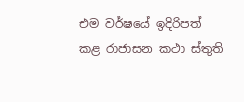එම වර්ෂයේ ඉදිරිපත් කළ රාජාසන කථා ස්තුති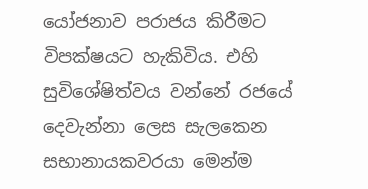යෝජනාව පරාජය කිරීමට විපක්ෂයට හැකිවිය. එහි සුවිශේෂිත්වය වන්නේ රජයේ දෙවැන්නා ලෙස සැලකෙන සභානායකවරයා මෙන්ම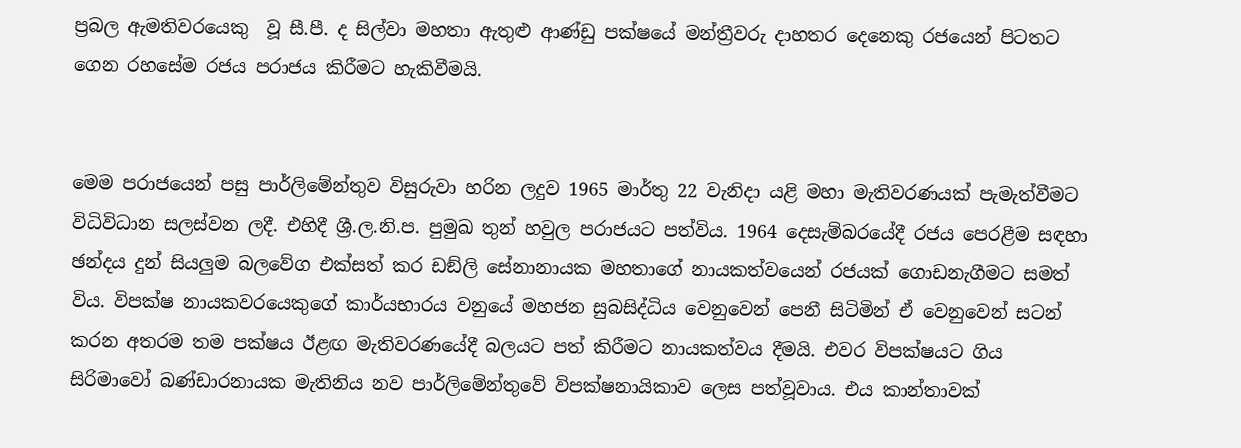ප්‍රබල ඇමතිවරයෙකු  වූ සී.පී. ද සිල්වා මහතා ඇතුළු ආණ්ඩු පක්ෂයේ මන්ත්‍රීවරු දාහතර දෙනෙකු රජයෙන් පිටතට ගෙන රහසේම රජය පරාජය කිරීමට හැකිවීමයි.


මෙම පරාජයෙන් පසු පාර්ලිමේන්තුව විසුරුවා හරින ලදුව 1965 මාර්තු 22 වැනිදා යළි මහා මැතිවරණයක් පැමැත්වීමට විධිවිධාන සලස්වන ලදී. එහිදී ශ්‍රී.ල.නි.ප. පුමුඛ තුන් හවුල පරාජයට පත්විය. 1964 දෙසැම්බරයේදී රජය පෙරළීම සඳහා ඡන්දය දුන් සියලුම බලවේග එක්සත් කර ඩඞ්ලි සේනානායක මහතාගේ නායකත්වයෙන් රජයක් ගොඩනැගීමට සමත් විය. විපක්ෂ නායකවරයෙකුගේ කාර්යභාරය වනුයේ මහජන සුබසිද්ධිය වෙනුවෙන් පෙනී සිටිමින් ඒ වෙනුවෙන් සටන් කරන අතරම තම පක්ෂය ඊළඟ මැතිවරණයේදී බලයට පත් කිරීමට නායකත්වය දීමයි. එවර විපක්ෂයට ගිය සිරිමාවෝ බණ්ඩාරනායක මැතිනිය නව පාර්ලිමේන්තුවේ විපක්ෂනායිකාව ලෙස පත්වූවාය. එය කාන්තාවක්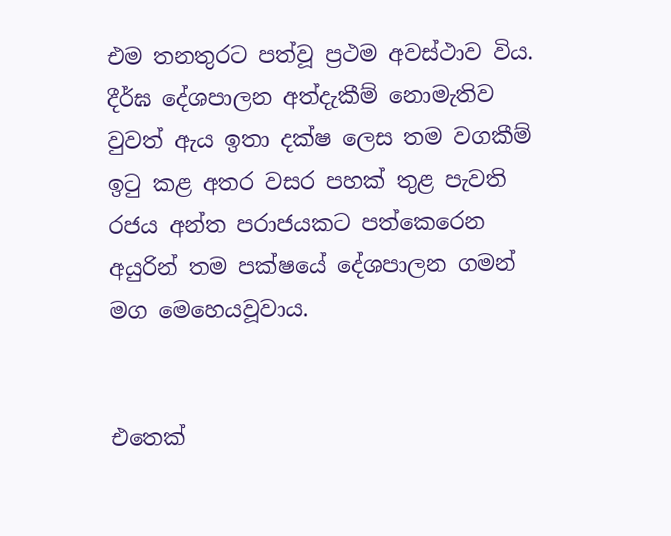එම තනතුරට පත්වූ ප්‍රථම අවස්ථාව විය. දීර්ඝ දේශපාලන අත්දැකීම් නොමැතිව වුවත් ඇය ඉතා දක්ෂ ලෙස තම වගකීම් ඉටු කළ අතර වසර පහක් තුළ පැවති රජය අන්ත පරාජයකට පත්කෙරෙන අයුරින් තම පක්ෂයේ දේශපාලන ගමන් මග මෙහෙයවූවාය.


එතෙක්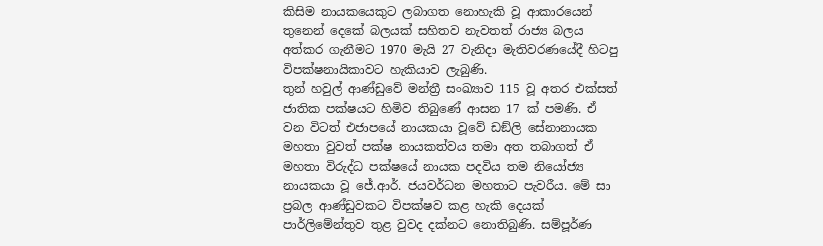කිසිම නායකයෙකුට ලබාගත නොහැකි වූ ආකාරයෙන් තුනෙන් දෙකේ බලයක් සහිතව නැවතත් රාජ්‍ය බලය අත්කර ගැනීමට 1970 මැයි 27 වැනිදා මැතිවරණයේදී හිටපු විපක්ෂනායිකාවට හැකියාව ලැබුණි.
තුන් හවුල් ආණ්ඩුවේ මන්ත්‍රී සංඛ්‍යාව 115 වූ අතර එක්සත් ජාතික පක්ෂයට හිමිව තිබුණේ ආසන 17 ක් පමණි. ඒ වන විටත් එජාපයේ නායකයා වූවේ ඩඞ්ලි සේනානායක මහතා වුවත් පක්ෂ නායකත්වය තමා අත තබාගත් ඒ මහතා විරුද්ධ පක්ෂයේ නායක පදවිය තම නියෝජ්‍ය නායකයා වූ ජේ.ආර්. ජයවර්ධන මහතාට පැවරීය. මේ සා ප්‍රබල ආණ්ඩුවකට විපක්ෂව කළ හැකි දෙයක් පාර්ලිමේන්තුව තුළ වුවද දක්නට නොතිබුණි. සම්පූර්ණ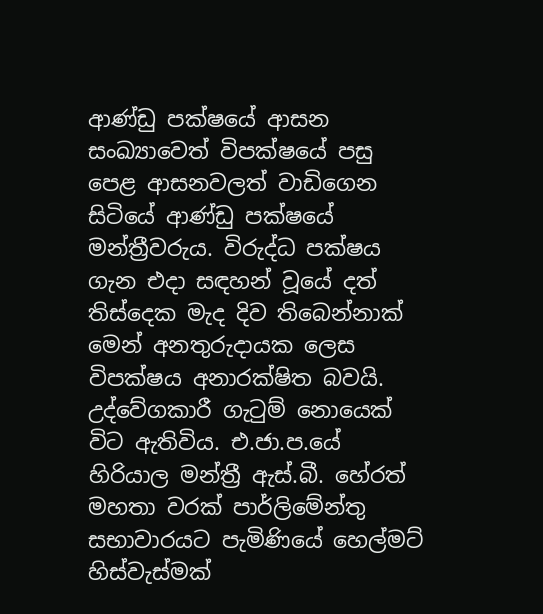ආණ්ඩු පක්ෂයේ ආසන සංඛ්‍යාවෙත් විපක්ෂයේ පසු පෙළ ආසනවලත් වාඩිගෙන සිටියේ ආණ්ඩු පක්ෂයේ මන්ත්‍රීවරුය. විරුද්ධ පක්ෂය ගැන එදා සඳහන් වූයේ දත් තිස්දෙක මැද දිව තිබෙන්නාක් මෙන් අනතුරුදායක ලෙස විපක්ෂය අනාරක්ෂිත බවයි. උද්වේගකාරී ගැටුම් නොයෙක් විට ඇතිවිය. එ.ජා.ප.යේ හිරියාල මන්ත්‍රී ඇස්.බී. හේරත් මහතා වරක් පාර්ලිමේන්තු සභාවාරයට පැමිණියේ හෙල්මට් හිස්වැස්මක්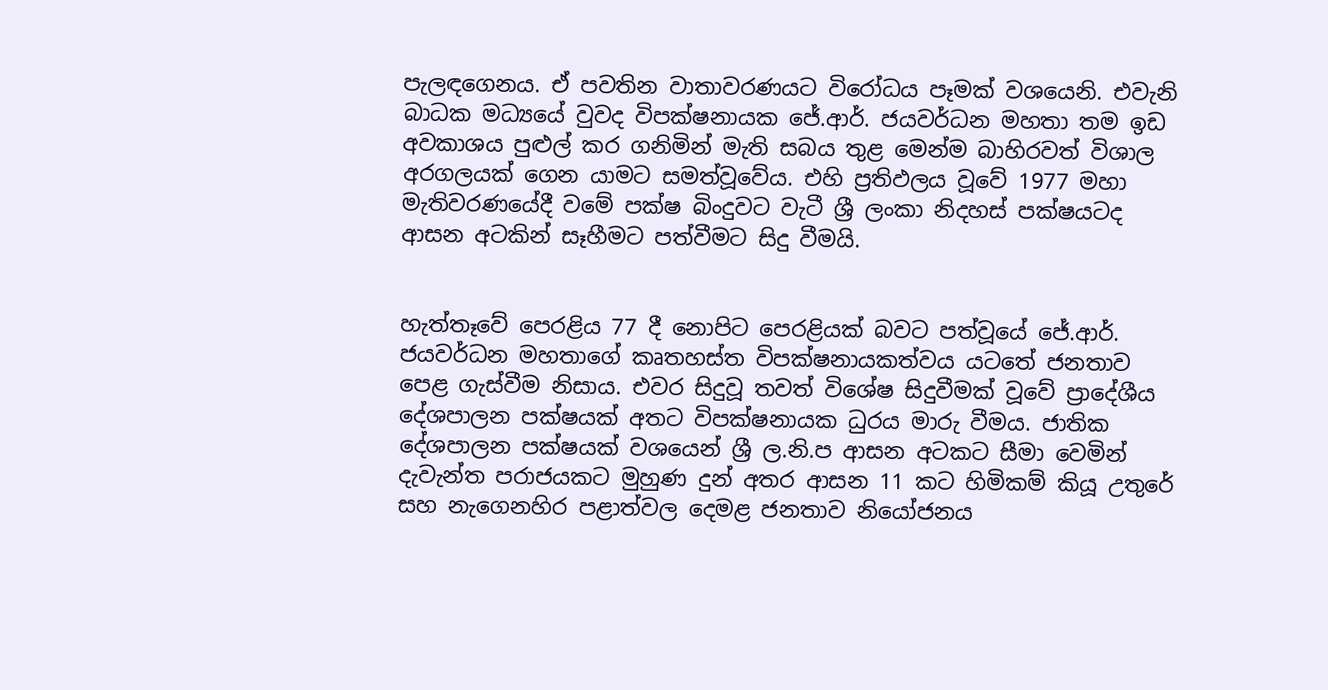පැලඳගෙනය. ඒ පවතින වාතාවරණයට විරෝධය පෑමක් වශයෙනි. එවැනි බාධක මධ්‍යයේ වුවද විපක්ෂනායක ජේ.ආර්. ජයවර්ධන මහතා තම ඉඩ අවකාශය පුළුල් කර ගනිමින් මැති සබය තුළ මෙන්ම බාහිරවත් විශාල අරගලයක් ගෙන යාමට සමත්වූවේය. එහි ප්‍රතිඵලය වූවේ 1977 මහා මැතිවරණයේදී වමේ පක්ෂ බිංදුවට වැටී ශ්‍රී ලංකා නිදහස් පක්ෂයටද ආසන අටකින් සෑහීමට පත්වීමට සිදු වීමයි.


හැත්තෑවේ පෙරළිය 77 දී නොපිට පෙරළියක් බවට පත්වූයේ ජේ.ආර්. ජයවර්ධන මහතාගේ කෘතහස්ත විපක්ෂනායකත්වය යටතේ ජනතාව පෙළ ගැස්වීම නිසාය. එවර සිදුවූ තවත් විශේෂ සිදුවීමක් වූවේ ප්‍රාදේශීය දේශපාලන පක්ෂයක් අතට විපක්ෂනායක ධුරය මාරු වීමය. ජාතික දේශපාලන පක්ෂයක් වශයෙන් ශ්‍රී ල.නි.ප ආසන අටකට සීමා වෙමින් දැවැන්ත පරාජයකට මුහුණ දුන් අතර ආසන 11 කට හිමිකම් කියූ උතුරේ සහ නැගෙනහිර පළාත්වල දෙමළ ජනතාව නියෝජනය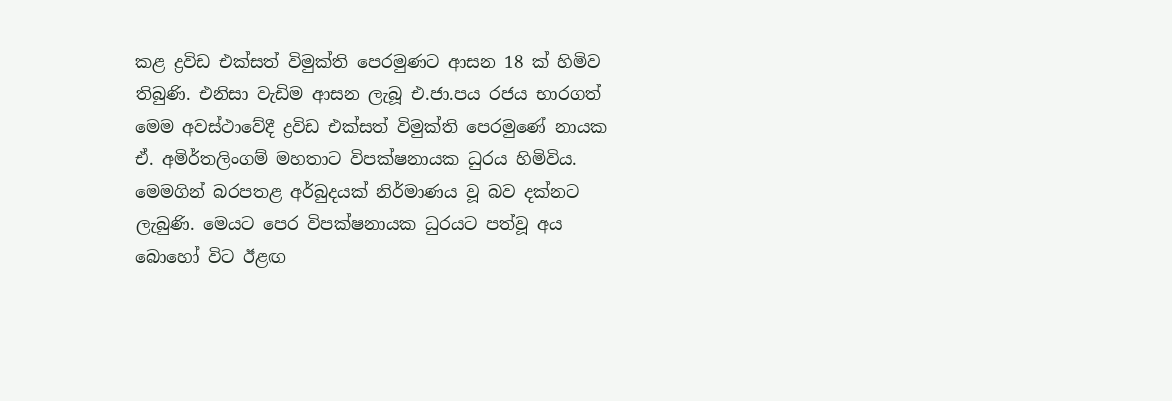කළ ද්‍රවිඩ එක්සත් විමුක්ති පෙරමුණට ආසන 18 ක් හිමිව තිබුණි. එනිසා වැඩිම ආසන ලැබූ එ.ජා.පය රජය භාරගත් මෙම අවස්ථාවේදී ද්‍රවිඩ එක්සත් විමුක්ති පෙරමුණේ නායක ඒ. අමිර්තලිංගම් මහතාට විපක්ෂනායක ධුරය හිමිවිය. මෙමගින් බරපතළ අර්බුදයක් නිර්මාණය වූ බව දක්නට ලැබුණි. මෙයට පෙර විපක්ෂනායක ධුරයට පත්වූ අය බොහෝ විට ඊළඟ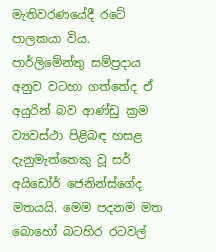මැතිවරණයේදී රටේ පාලකයා විය. පාර්ලිමේන්තු සම්ප්‍රදාය අනුව වටහා ගත්තේද ඒ අයුරින් බව ආණ්ඩු ක්‍රම ව්‍යවස්ථා පිළිබඳ හසළ දැනුමැත්තෙකු වූ සර් අයිඩෝර් ජෙනින්ස්ගේද මතයයි. මෙම පදනම මත බොහෝ බටහිර රටවල්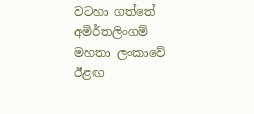වටහා ගත්තේ අමිර්තලිංගම් මහතා ලංකාවේ ඊළඟ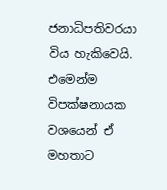ජනාධිපතිවරයා විය හැකිවෙයි. එමෙන්ම විපක්ෂනායක වශයෙන් ඒ මහතාට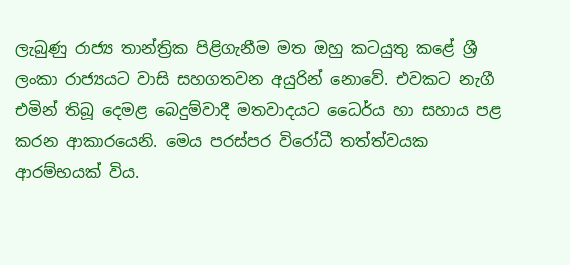ලැබුණු රාජ්‍ය තාන්ත්‍රික පිළිගැනීම මත ඔහු කටයුතු කළේ ශ්‍රී ලංකා රාජ්‍යයට වාසි සහගතවන අයුරින් නොවේ. එවකට නැගී එමින් තිබූ දෙමළ බෙදුම්වාදී මතවාදයට ධෛර්ය හා සහාය පළ කරන ආකාරයෙනි. මෙය පරස්පර විරෝධී තත්ත්වයක ආරම්භයක් විය.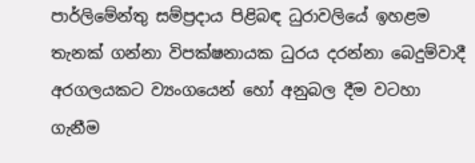පාර්ලිමේන්තු සම්ප්‍රදාය පිළිබඳ ධුරාවලියේ ඉහළම තැනක් ගන්නා විපක්ෂනායක ධුරය දරන්නා බෙදුම්වාදී අරගලයකට ව්‍යංගයෙන් හෝ අනුබල දීම වටහා ගැනීම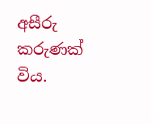අසීරු කරුණක් විය.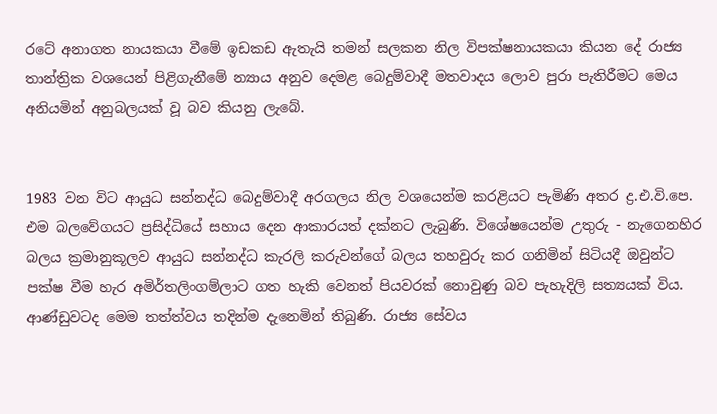රටේ අනාගත නායකයා වීමේ ඉඩකඩ ඇතැයි තමන් සලකන නිල විපක්ෂනායකයා කියන දේ රාජ්‍ය තාන්ත්‍රික වශයෙන් පිළිගැනීමේ න්‍යාය අනුව දෙමළ බෙදුම්වාදී මතවාදය ලොව පුරා පැතිරීමට මෙය අනියමින් අනුබලයක් වූ බව කියනු ලැබේ.


1983 වන විට ආයුධ සන්නද්ධ බෙදුම්වාදී අරගලය නිල වශයෙන්ම කරළියට පැමිණි අතර ද්‍ර.එ.වි.පෙ. එම බලවේගයට ප්‍රසිද්ධියේ සහාය දෙන ආකාරයත් දක්නට ලැබුණි. විශේෂයෙන්ම උතුරු - නැගෙනහිර බලය ක්‍රමානුකූලව ආයුධ සන්නද්ධ කැරලි කරුවන්ගේ බලය තහවුරු කර ගනිමින් සිටියදී ඔවුන්ට පක්ෂ වීම හැර අමිර්තලිංගම්ලාට ගත හැකි වෙනත් පියවරක් නොවුණු බව පැහැදිලි සත්‍යයක් විය. ආණ්ඩුවටද මෙම තත්ත්වය තදින්ම දැනෙමින් තිබුණි. රාජ්‍ය සේවය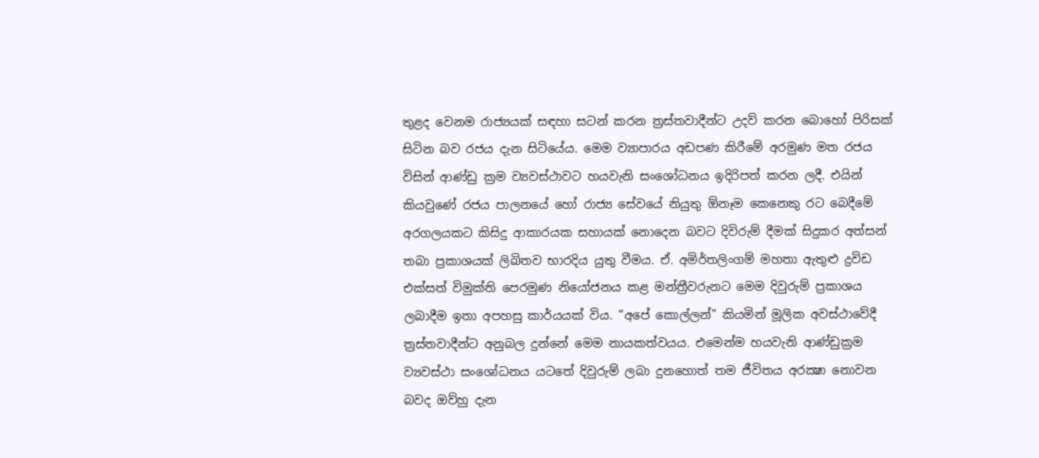තුළද වෙනම රාජ්‍යයක් සඳහා සටන් කරන ත්‍රස්තවාදීන්ට උදව් කරන බොහෝ පිරිසක් සිටින බව රජය දැන සිටියේය. මෙම ව්‍යාපාරය අඩපණ කිරීමේ අරමුණ මත රජය විසින් ආණ්ඩු ක්‍රම ව්‍යවස්ථාවට හයවැනි සංශෝධනය ඉදිරිපත් කරන ලදී. එයින් කියවුණේ රජය පාලනයේ හෝ රාජ්‍ය සේවයේ නියුතු ඕනෑම කෙනෙකු රට බෙදීමේ අරගලයකට කිසිදු ආකාරයක සහායක් නොදෙන බවට දිවිරුම් දීමක් සිදුකර අත්සන් තබා ප්‍රකාශයක් ලිඛිතව භාරදිය යුතු වීමය. ඒ. අමිර්තලිංගම් මහතා ඇතුළු ද්‍රවිඩ එක්සත් විමුක්ති පෙරමුණ නියෝජනය කළ මන්ත්‍රීවරුනට මෙම දිවුරුම් ප්‍රකාශය ලබාදීම ඉතා අපහසු කාර්යයක් විය. “අපේ කොල්ලන්” කියමින් මූලික අවස්ථාවේදී ත්‍රස්තවාදීන්ට අනුබල දුන්නේ මෙම නායකත්වයය. එමෙන්ම හයවැනි ආණ්ඩුක්‍රම ව්‍යවස්ථා සංශෝධනය යටතේ දිවුරුම් ලබා දුනහොත් තම ජීවිතය අරක්‍ෂා නොවන බවද ඔව්හු දැන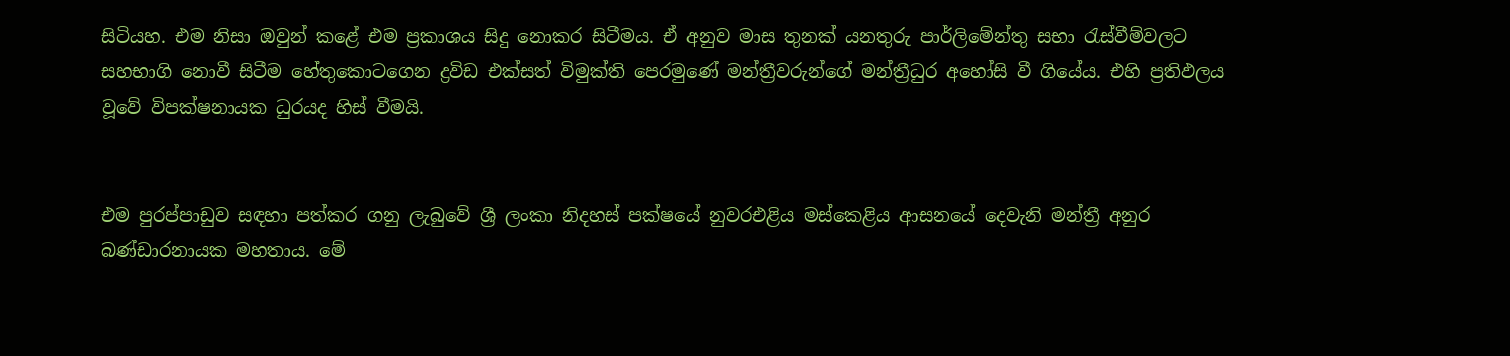සිටියහ. එම නිසා ඔවුන් කළේ එම ප්‍රකාශය සිදු නොකර සිටීමය. ඒ අනුව මාස තුනක් යනතුරු පාර්ලිමේන්තු සභා රැස්වීම්වලට සහභාගි නොවී සිටීම හේතුකොටගෙන ද්‍රවිඩ එක්සත් විමුක්ති පෙරමුණේ මන්ත්‍රීවරුන්ගේ මන්ත්‍රීධුර අහෝසි වී ගියේය. එහි ප්‍රතිඵලය වූවේ විපක්ෂනායක ධුරයද හිස් වීමයි.


එම පුරප්පාඩුව සඳහා පත්කර ගනු ලැබුවේ ශ්‍රී ලංකා නිදහස් පක්ෂයේ නුවරඑළිය මස්කෙළිය ආසනයේ දෙවැනි මන්ත්‍රී අනුර බණ්ඩාරනායක මහතාය. මේ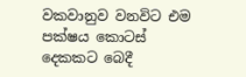වකවානුව වනවිට එම පක්ෂය කොටස් දෙකකට බෙදී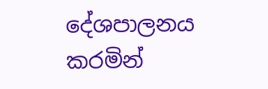දේශපාලනය කරමින්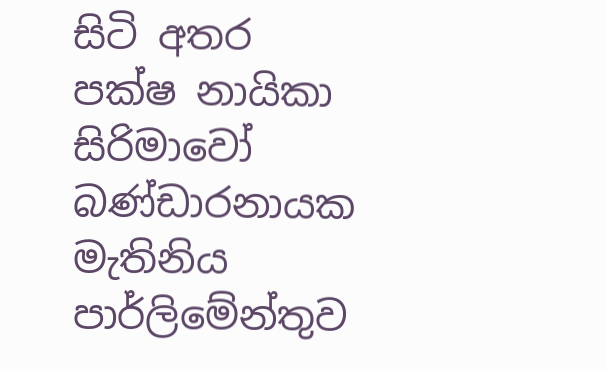සිටි අතර පක්ෂ නායිකා සිරිමාවෝ බණ්ඩාරනායක මැතිනිය පාර්ලිමේන්තුව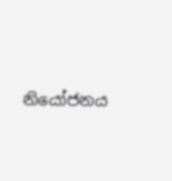නියෝජනය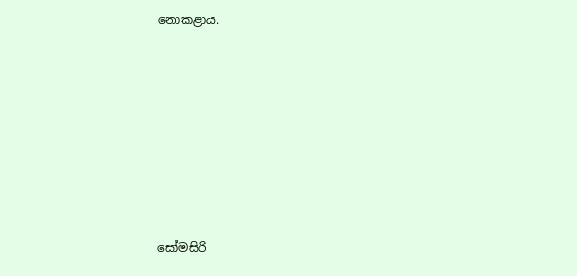නොකළාය.








සෝමසිරි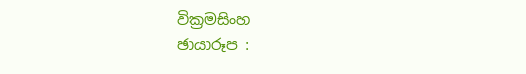වික්‍රමසිංහ
ඡායාරූප :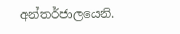අන්තර්ජාලයෙනි.